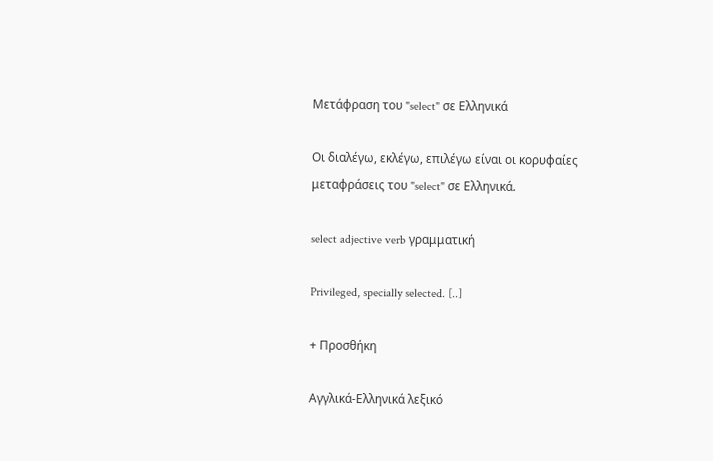Μετάφραση του "select" σε Ελληνικά

Οι διαλέγω, εκλέγω, επιλέγω είναι οι κορυφαίες μεταφράσεις του "select" σε Ελληνικά.

select adjective verb γραμματική

Privileged, specially selected. [..]

+ Προσθήκη

Αγγλικά-Ελληνικά λεξικό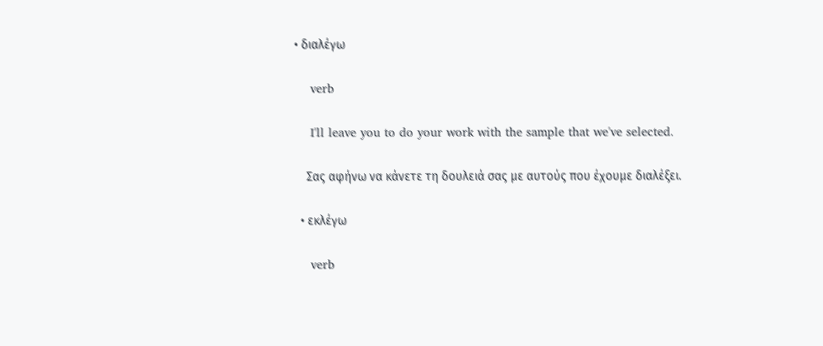• διαλέγω

    verb

    I'll leave you to do your work with the sample that we've selected.

    Σας αφήνω να κάνετε τη δουλειά σας με αυτούς που έχουμε διαλέξει.

  • εκλέγω

    verb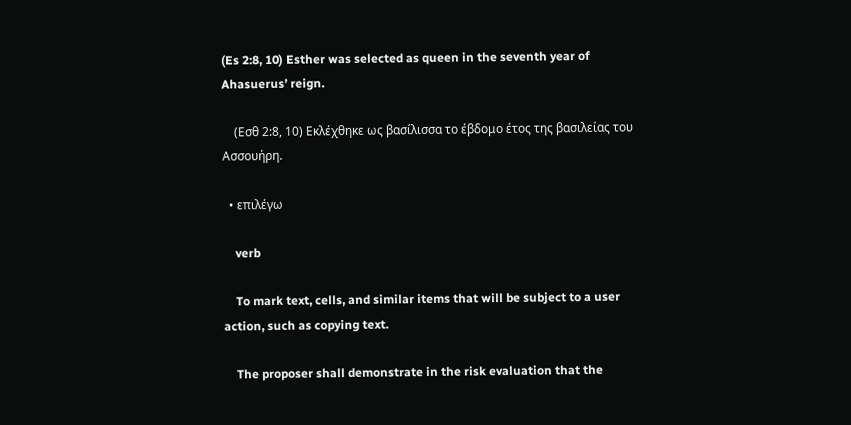(Es 2:8, 10) Esther was selected as queen in the seventh year of Ahasuerus’ reign.

    (Εσθ 2:8, 10) Εκλέχθηκε ως βασίλισσα το έβδομο έτος της βασιλείας του Ασσουήρη.

  • επιλέγω

    verb

    To mark text, cells, and similar items that will be subject to a user action, such as copying text.

    The proposer shall demonstrate in the risk evaluation that the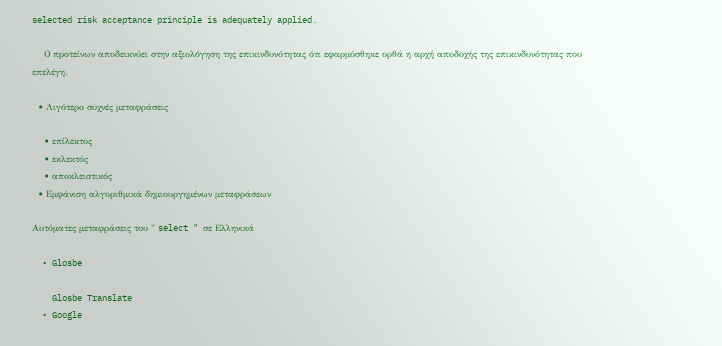selected risk acceptance principle is adequately applied.

    Ο προτείνων αποδεικνύει στην αξιολόγηση της επικινδυνότητας ότι εφαρμόσθηκε ορθά η αρχή αποδοχής της επικινδυνότητας που επελέγη.

  • Λιγότερο συχνές μεταφράσεις

    • επίλεκτος
    • εκλεκτός
    • αποκλειστικός
  • Εμφάνιση αλγοριθμικά δημιουργημένων μεταφράσεων

Αυτόματες μεταφράσεις του " select " σε Ελληνικά

  • Glosbe

    Glosbe Translate
  • Google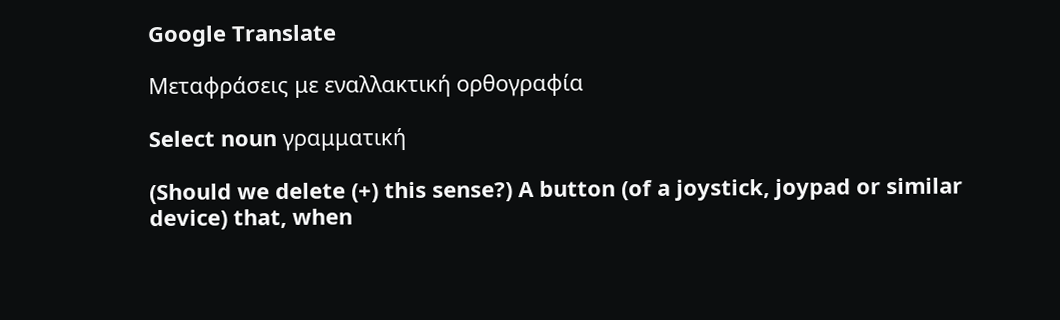Google Translate

Μεταφράσεις με εναλλακτική ορθογραφία

Select noun γραμματική

(Should we delete (+) this sense?) A button (of a joystick, joypad or similar device) that, when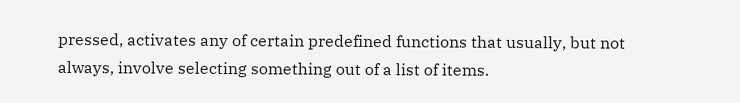pressed, activates any of certain predefined functions that usually, but not always, involve selecting something out of a list of items.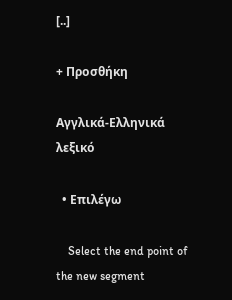[..]

+ Προσθήκη

Αγγλικά-Ελληνικά λεξικό

  • Επιλέγω

    Select the end point of the new segment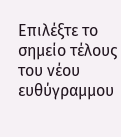Επιλέξτε το σημείο τέλους του νέου ευθύγραμμου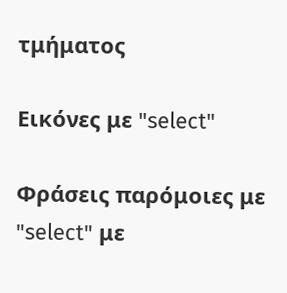τμήματος

Εικόνες με "select"

Φράσεις παρόμοιες με "select" με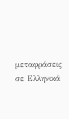μεταφράσεις σε Ελληνικά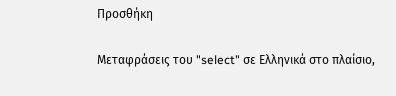Προσθήκη

Μεταφράσεις του "select" σε Ελληνικά στο πλαίσιο,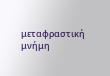μεταφραστική μνήμη